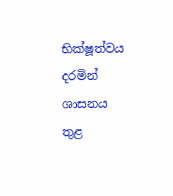භික්ෂූත්වය දරමින් ශාසනය තුළ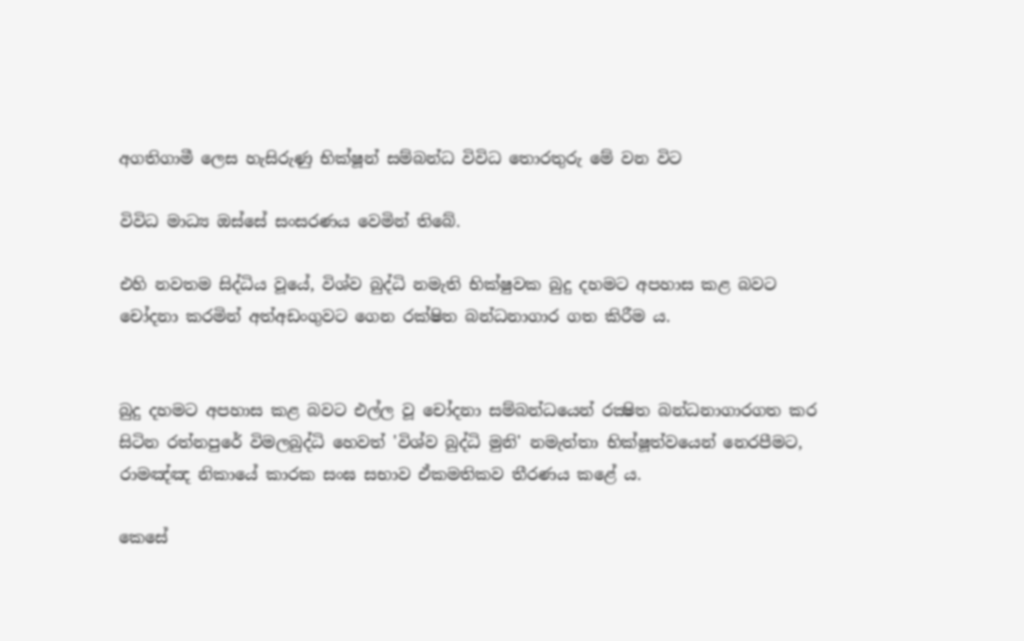අගතිගාමී ලෙස හැසිරුණු භික්ෂූන් සම්බන්ධ විවිධ තොරතුරු මේ වන විට

විවිධ මාධ්‍ය ඔස්සේ සංසරණය වෙමින් තිබේ.

එහි නවතම සිද්ධිය වූයේ, විශ්ව බුද්ධි නමැති භික්ෂුවක බුදු දහමට අපහාස කළ බවට චෝදනා කරමින් අත්අඩංගුවට ගෙන රක්ෂිත බන්ධනාගාර ගත කිරීම ය.


බුදු දහමට අපහාස කළ බවට එල්ල වූ චෝදනා සම්බන්ධයෙන් රක්‍ෂිත බන්ධනාගාරගත කර සිටින රත්නපුරේ විමලබුද්ධි හෙවත් 'විශ්ව බුද්ධි මුනි' නමැත්තා භික්ෂූත්වයෙන් නෙරපීමට, රාමඤ්ඤ නිකායේ කාරක සංඝ සභාව ඒකමතිකව තීරණය කළේ ය.

කෙසේ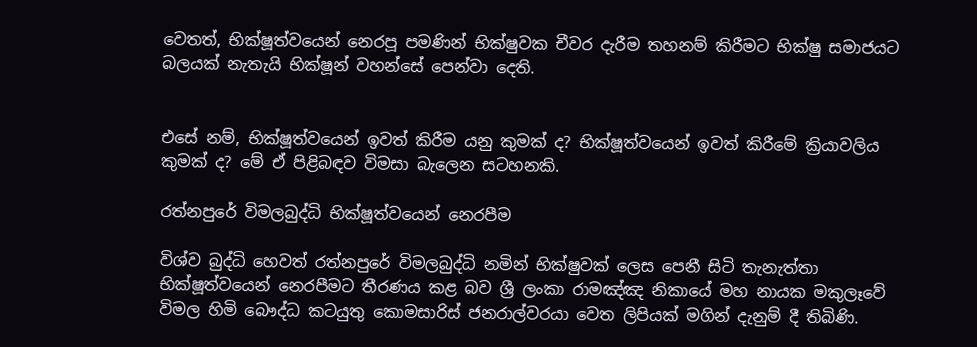වෙතත්, භික්ෂූත්වයෙන් නෙරපූ පමණින් භික්ෂුවක චීවර දැරීම තහනම් කිරීමට භික්ෂු සමාජයට බලයක් නැතැයි භික්ෂූන් වහන්සේ පෙන්වා දෙති.


එසේ නම්, භික්ෂූත්වයෙන් ඉවත් කිරීම යනු කුමක් ද? භික්ෂූත්වයෙන් ඉවත් කිරීමේ ක්‍රියාවලිය කුමක් ද? මේ ඒ පිළිබඳව විමසා බැලෙන සටහනකි.

රත්නපුරේ විමලබුද්ධි භික්ෂූත්වයෙන් නෙරපීම

විශ්ව බුද්ධි හෙවත් රත්නපුරේ විමලබුද්ධි නමින් භික්ෂුවක් ලෙස පෙනී සිටි තැනැත්තා භික්ෂූත්වයෙන් නෙරපීමට තීරණය කළ බව ශ්‍රී ලංකා රාමඤ්ඤ නිකායේ මහ නායක මකුලෑවේ විමල හිමි බෞද්ධ කටයුතු කොමසාරිස් ජනරාල්වරයා වෙත ලිපියක් මගින් දැනුම් දී තිබිණි.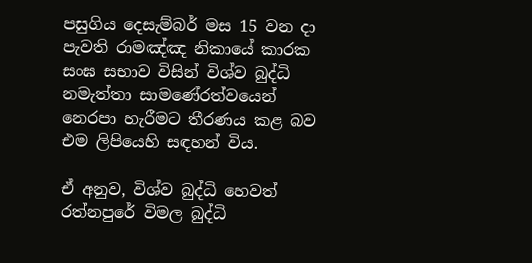පසුගිය දෙසැම්බර් මස 15 වන දා පැවති රාමඤ්ඤ නිකායේ කාරක සංඝ සභාව විසින් විශ්ව බුද්ධි නමැත්තා සාමණේරත්වයෙන් නෙරපා හැරීමට තීරණය කළ බව එම ලිපියෙහි සඳහන් විය.

ඒ අනුව, විශ්ව බුද්ධි හෙවත් රත්නපුරේ විමල බුද්ධි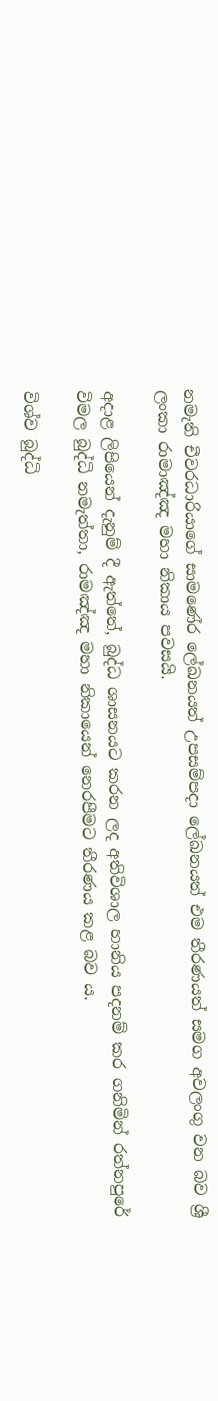නමැති චීවරධාරියාගේ සාමණේර ලේඛනයත් උපසම්පදා ලේඛනයත් එම තීරණයත් සමග අවලංගු වන බව ශ්‍රී ලංකා රාමාඤ්ඤ මහා නිකාය පවසයි.

අදාළ ලිපියෙන් දැනුම් දී ඇත්තේ, බුද්ධ ශාසනයට කරන ලද අතිවිශාල හානිය පදනම් කර ගනිමින් රත්නපුරේ විමල බුද්ධි නමැත්තා, රාමඤ්ඤ මහා නිකායෙන් නෙරපීමට තීරණය කළ බව ය.

විශ්ව බුද්ධි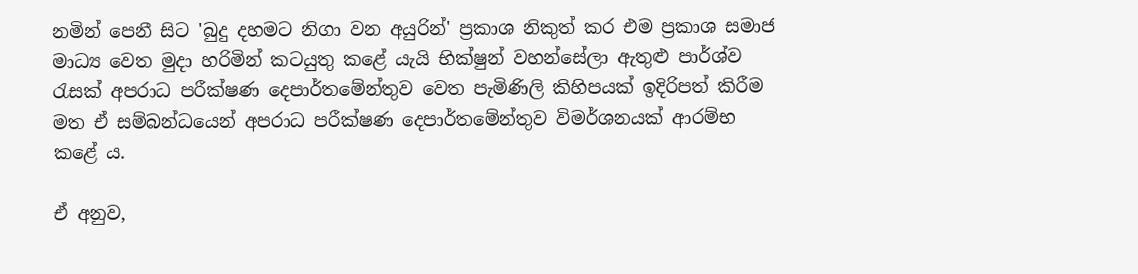නමින් පෙනී සිට 'බුදු දහමට නිගා වන අයුරින්' ප්‍රකාශ නිකුත් කර එම ප්‍රකාශ සමාජ මාධ්‍ය වෙත මුදා හරිමින් කටයුතු කළේ යැයි භික්ෂුන් වහන්සේලා ඇතුළු පාර්ශ්ව රැසක් අපරාධ පරීක්ෂණ දෙපාර්තමේන්තුව වෙත පැමිණිලි කිහිපයක් ඉදිරිපත් කිරීම මත ඒ සම්බන්ධයෙන් අපරාධ පරීක්ෂණ දෙපාර්තමේන්තුව විමර්ශනයක් ආරම්භ කළේ ය.

ඒ අනුව,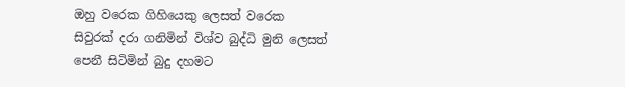ඔහු වරෙක ගිහියෙකු ලෙසත් වරෙක සිවුරක් දරා ගනිමින් විශ්ව බුද්ධි මුනි ලෙසත් පෙනී සිටිමින් බුදු දහමට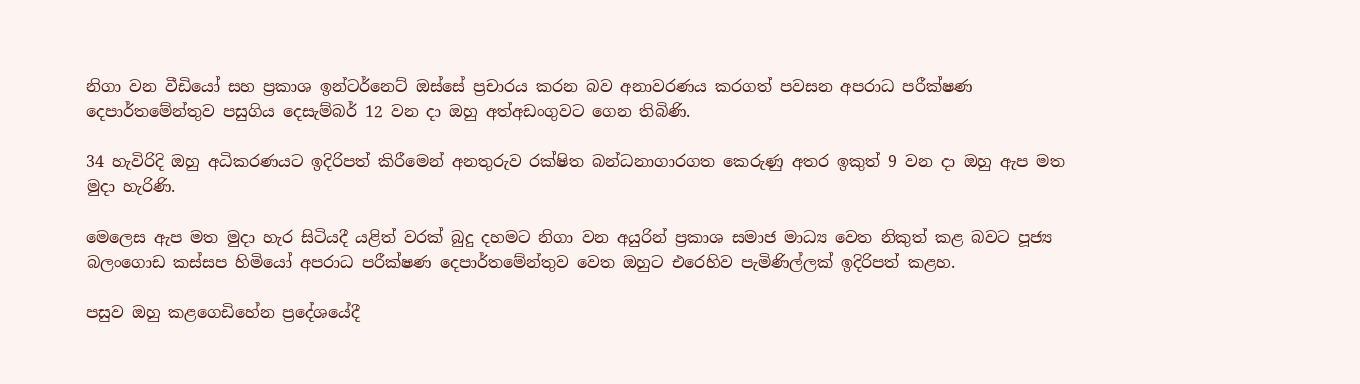නිගා වන වීඩියෝ සහ ප්‍රකාශ ඉන්ටර්නෙට් ඔස්සේ ප්‍රචාරය කරන බව අනාවරණය කරගත් පවසන අපරාධ පරීක්ෂණ දෙපාර්තමේන්තුව පසුගිය දෙසැම්බර් 12 වන දා ඔහු අත්අඩංගුවට ගෙන තිබිණි.

34 හැවිරිදි ඔහු අධිකරණයට ඉදිරිපත් කිරීමෙන් අනතුරුව රක්ෂිත බන්ධනාගාරගත කෙරුණු අතර ඉකුත් 9 වන දා ඔහු ඇප මත මුදා හැරිණි.

මෙලෙස ඇප මත මුදා හැර සිටියදී යළිත් වරක් බුදු දහමට නිගා වන අයුරින් ප්‍රකාශ සමාජ මාධ්‍ය වෙත නිකුත් කළ බවට පූජ්‍ය බලංගොඩ කස්සප හිමියෝ අපරාධ පරීක්ෂණ දෙපාර්තමේන්තුව වෙත ඔහුට එරෙහිව පැමිණිල්ලක් ඉදිරිපත් කළහ.

පසුව ඔහු කළගෙඩිහේන ප්‍රදේශයේදී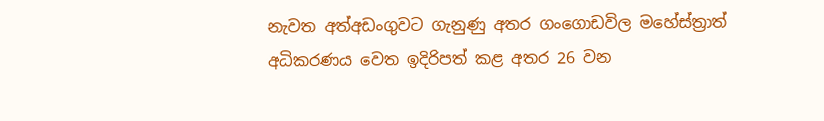නැවත අත්අඩංගුවට ගැනුණු අතර ගංගොඩවිල මහේස්ත්‍රාත් අධිකරණය වෙත ඉදිරිපත් කළ අතර 26 වන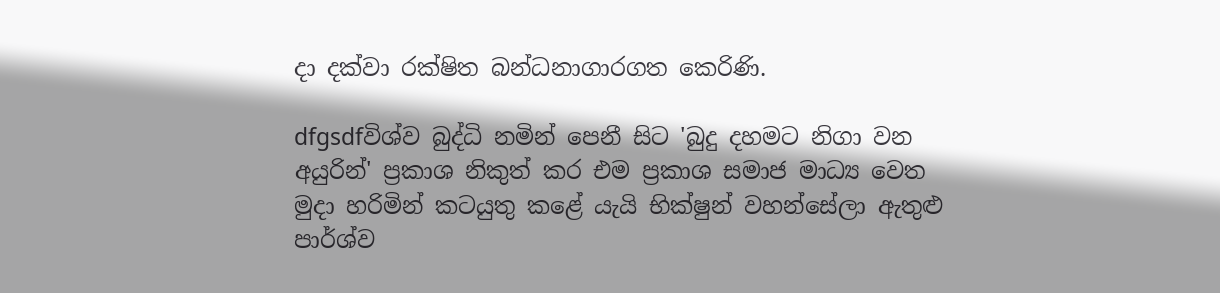දා දක්වා රක්ෂිත බන්ධනාගාරගත කෙරිණි.

dfgsdfවිශ්ව බුද්ධි නමින් පෙනී සිට 'බුදු දහමට නිගා වන අයුරින්' ප්‍රකාශ නිකුත් කර එම ප්‍රකාශ සමාජ මාධ්‍ය වෙත මුදා හරිමින් කටයුතු කළේ යැයි භික්ෂුන් වහන්සේලා ඇතුළු පාර්ශ්ව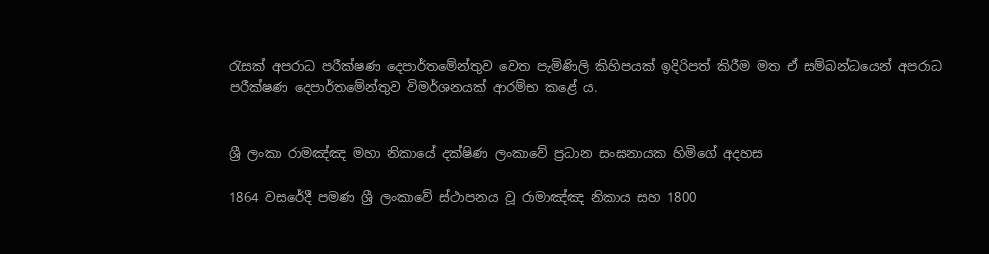රැසක් අපරාධ පරීක්ෂණ දෙපාර්තමේන්තුව වෙත පැමිණිලි කිහිපයක් ඉදිරිපත් කිරීම මත ඒ සම්බන්ධයෙන් අපරාධ පරීක්ෂණ දෙපාර්තමේන්තුව විමර්ශනයක් ආරම්භ කළේ ය.


ශ්‍රී ලංකා රාමඤ්ඤ මහා නිකායේ දක්ෂිණ ලංකාවේ ප්‍රධාන සංඝනායක හිමිගේ අදහස

1864 වසරේදී පමණ ශ්‍රී ලංකාවේ ස්ථාපනය වූ රාමාඤ්ඤ නිකාය සහ 1800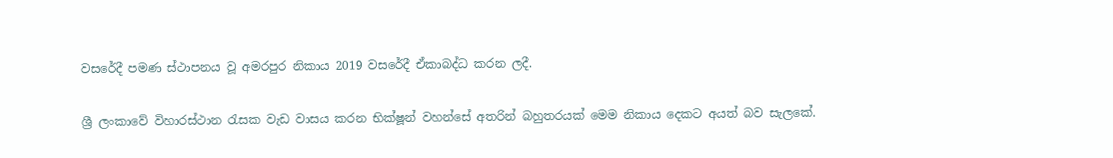වසරේදී පමණ ස්ථාපනය වූ අමරපුර නිකාය 2019 වසරේදී ඒකාබද්ධ කරන ලදී.

ශ්‍රී ලංකාවේ විහාරස්ථාන රැසක වැඩ වාසය කරන භික්ෂූන් වහන්සේ අතරින් බහුතරයක් මෙම නිකාය දෙකට අයත් බව සැලකේ.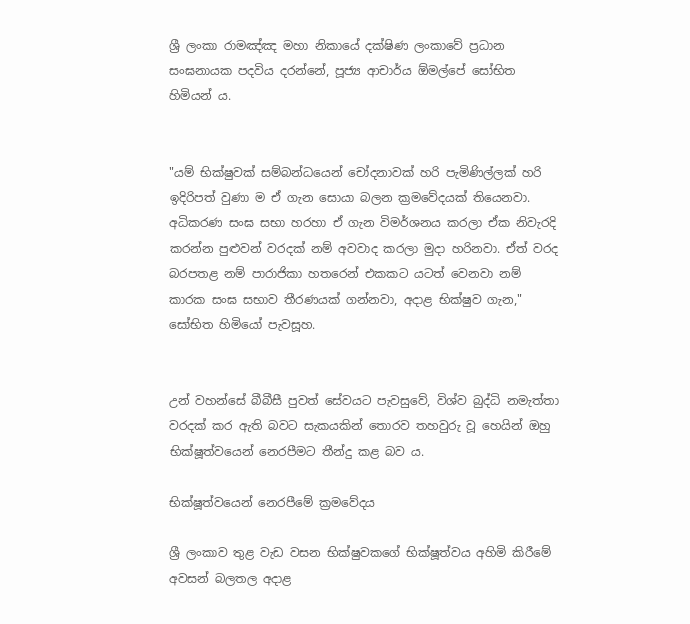ශ්‍රී ලංකා රාමඤ්ඤ මහා නිකායේ දක්ෂිණ ලංකාවේ ප්‍රධාන සංඝනායක පදවිය දරන්නේ, පූජ්‍ය ආචාර්ය ඕමල්පේ සෝභිත හිමියන් ය.


"යම් භික්ෂුවක් සම්බන්ධයෙන් චෝදනාවක් හරි පැමිණිල්ලක් හරි ඉදිරිපත් වුණා ම ඒ ගැන සොයා බලන ක්‍රමවේදයක් තියෙනවා. අධිකරණ සංඝ සභා හරහා ඒ ගැන විමර්ශනය කරලා ඒක නිවැරදි කරන්න පුළුවන් වරදක් නම් අවවාද කරලා මුදා හරිනවා. ඒත් වරද බරපතළ නම් පාරාජිකා හතරෙන් එකකට යටත් වෙනවා නම් කාරක සංඝ සභාව තීරණයක් ගන්නවා, අදාළ භික්ෂුව ගැන," සෝභිත හිමියෝ පැවසූහ.


උන් වහන්සේ බීබීසී පුවත් සේවයට පැවසුවේ, විශ්ව බුද්ධි නමැත්තා වරදක් කර ඇති බවට සැකයකින් තොරව තහවුරු වූ හෙයින් ඔහු භික්ෂූත්වයෙන් නෙරපීමට තීන්දු කළ බව ය.

භික්ෂූත්වයෙන් නෙරපීමේ ක්‍රමවේදය

ශ්‍රී ලංකාව තුළ වැඩ වසන භික්ෂුවකගේ භික්ෂූත්වය අහිමි කිරීමේ අවසන් බලතල අදාළ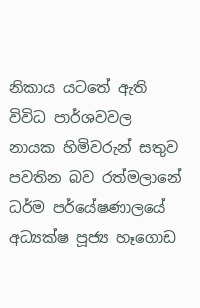නිකාය යටතේ ඇති විවිධ පාර්ශවවල නායක හිමිවරුන් සතුව පවතින බව රත්මලානේ ධර්ම පර්යේෂණාලයේ අධ්‍යක්ෂ පූජ්‍ය හෑගොඩ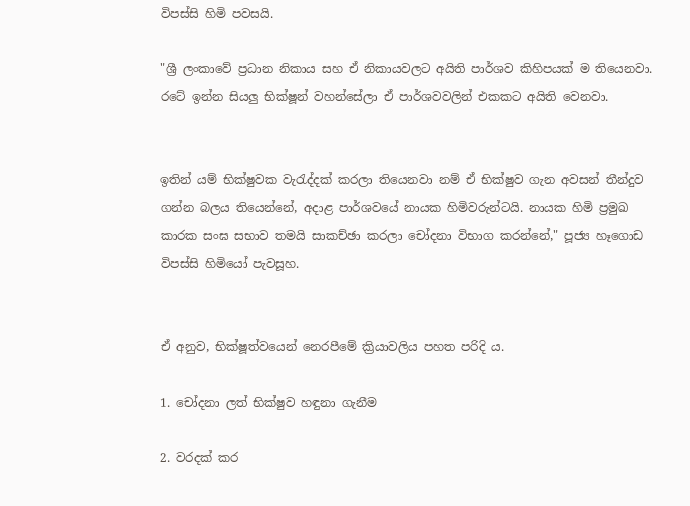විපස්සි හිමි පවසයි.

"ශ්‍රී ලංකාවේ ප්‍රධාන නිකාය සහ ඒ නිකායවලට අයිති පාර්ශව කිහිපයක් ම තියෙනවා. රටේ ඉන්න සියලු භික්ෂූන් වහන්සේලා ඒ පාර්ශවවලින් එකකට අයිති වෙනවා.


ඉතින් යම් භික්ෂුවක වැරැද්දක් කරලා තියෙනවා නම් ඒ භික්ෂුව ගැන අවසන් තීන්දුව ගන්න බලය තියෙන්නේ, අදාළ පාර්ශවයේ නායක හිමිවරුන්ටයි. නායක හිමි ප්‍රමුඛ කාරක සංඝ සභාව තමයි සාකච්ඡා කරලා චෝදනා විභාග කරන්නේ," පූජ්‍ය හෑගොඩ විපස්සි හිමියෝ පැවසූහ.


ඒ අනුව, භික්ෂූත්වයෙන් නෙරපීමේ ක්‍රියාවලිය පහත පරිදි ය.

1. චෝදනා ලත් භික්ෂුව හඳුනා ගැනීම

2. වරදක් කර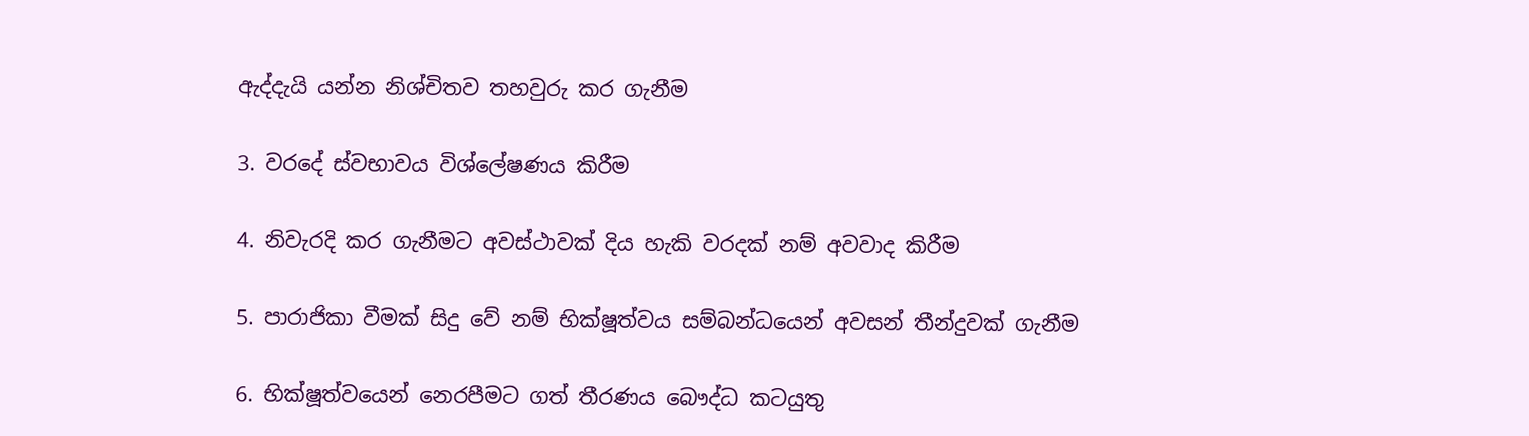ඇද්දැයි යන්න නිශ්චිතව තහවුරු කර ගැනීම

3. වරදේ ස්වභාවය විශ්ලේෂණය කිරීම

4. නිවැරදි කර ගැනීමට අවස්ථාවක් දිය හැකි වරදක් නම් අවවාද කිරීම

5. පාරාජිකා වීමක් සිදු වේ නම් භික්ෂූත්වය සම්බන්ධයෙන් අවසන් තීන්දුවක් ගැනීම

6. භික්ෂූත්වයෙන් නෙරපීමට ගත් තීරණය බෞද්ධ කටයුතු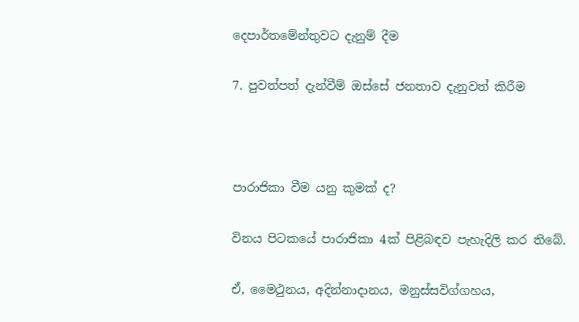දෙපාර්තමේන්තුවට දැනුම් දීම

7. පුවත්පත් දැන්වීම් ඔස්සේ ජනතාව දැනුවත් කිරීම



පාරාජිකා වීම යනු කුමක් ද?

විනය පිටකයේ පාරාජිකා 4ක් පිළිබඳව පැහැදිලි කර තිබේ.

ඒ, මෛථුනය, අදින්නාදානය, මනුස්සවිග්ගහය,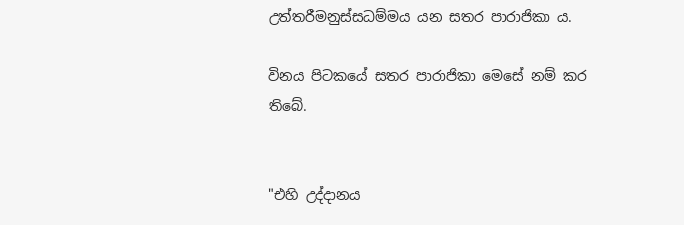උත්තරීමනුස්සධම්මය යන සතර පාරාජිකා ය.

විනය පිටකයේ සතර පාරාජිකා මෙසේ නම් කර තිබේ.


"එහි උද්දානය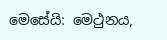මෙසේයි: මෙථුනය,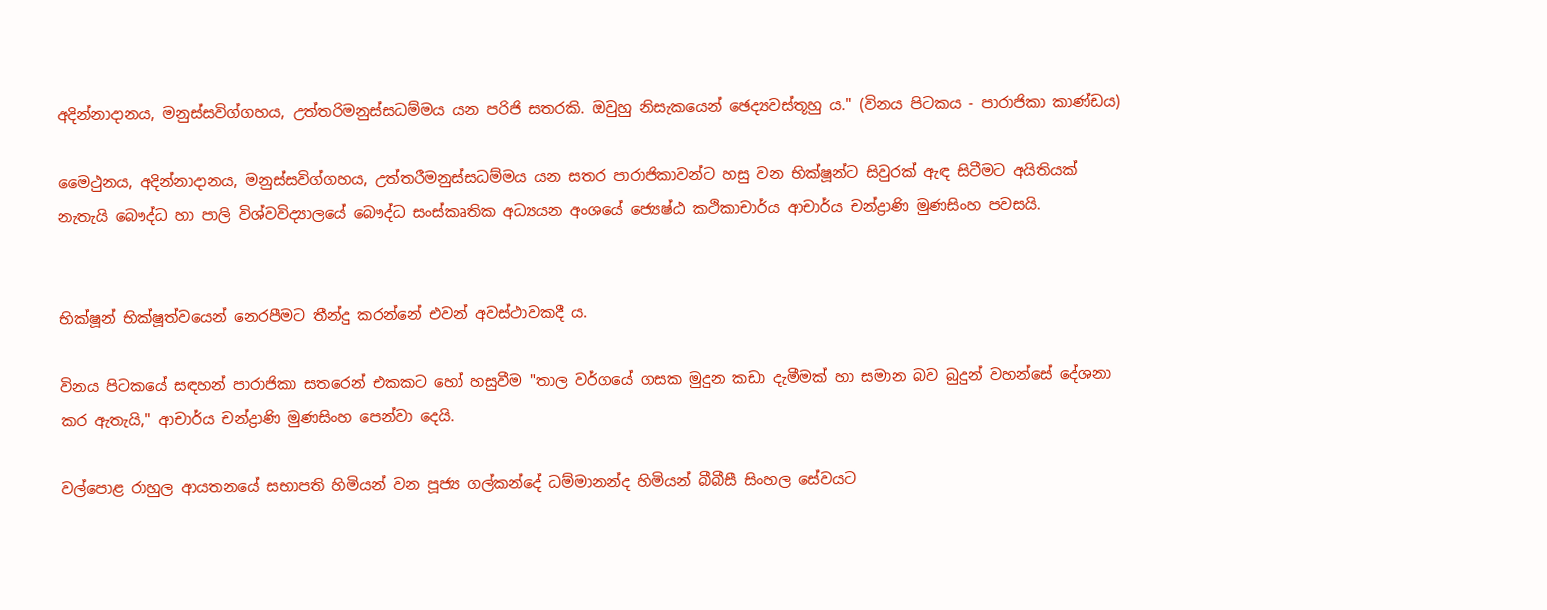අදින්නාදානය, මනුස්සවිග්ගහය, උත්තරිමනුස්සධම්මය යන පරිජි සතරකි. ඔවුහු නිසැකයෙන් ඡෙද්‍යවස්තූහු ය." (විනය පිටකය - පාරාජිකා කාණ්ඩය)

මෛථුනය, අදින්නාදානය, මනුස්සවිග්ගහය, උත්තරීමනුස්සධම්මය යන සතර පාරාජිකාවන්ට හසු වන භික්ෂූන්ට සිවුරක් ඇඳ සිටීමට අයිතියක් නැතැයි බෞද්ධ හා පාලි විශ්වවිද්‍යාලයේ බෞද්ධ සංස්කෘතික අධ්‍යයන අංශයේ ජ්‍යෙෂ්ඨ කථිකාචාර්ය ආචාර්ය චන්ද්‍රාණි මුණසිංහ පවසයි.


භික්ෂූන් භික්ෂූත්වයෙන් නෙරපීමට තීන්දු කරන්නේ එවන් අවස්ථාවකදී ය.

විනය පිටකයේ සඳහන් පාරාජිකා සතරෙන් එකකට හෝ හසුවීම "තාල වර්ගයේ ගසක මුදුන කඩා දැමීමක් හා සමාන බව බුදුන් වහන්සේ දේශනා කර ඇතැයි," ආචාර්ය චන්ද්‍රාණි මුණසිංහ පෙන්වා දෙයි.

වල්පොළ රාහුල ආයතනයේ සභාපති හිමියන් වන පූජ්‍ය ගල්කන්දේ ධම්මානන්ද හිමියන් බීබීසී සිංහල සේවයට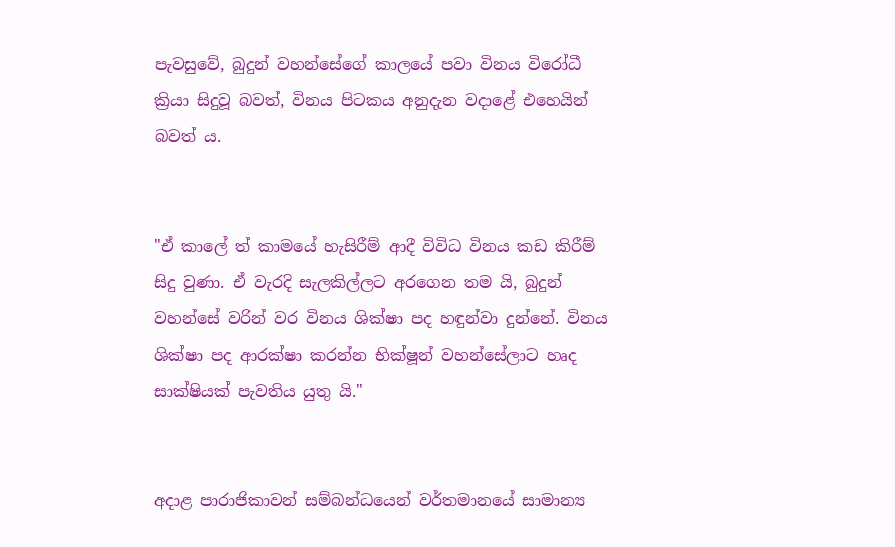පැවසුවේ, බුදුන් වහන්සේගේ කාලයේ පවා විනය විරෝධී ක්‍රියා සිදුවූ බවත්, විනය පිටකය අනුදැන වදාළේ එහෙයින් බවත් ය.


"ඒ කාලේ ත් කාමයේ හැසිරීම් ආදී විවිධ විනය කඩ කිරීම් සිදු වුණා‍. ඒ වැරදි සැලකිල්ලට අරගෙන තම යි, බුදුන් වහන්සේ වරින් වර විනය ශික්ෂා පද හඳුන්වා දුන්නේ. විනය ශික්ෂා පද ආරක්ෂා කරන්න භික්ෂූන් වහන්සේලාට හෘද සාක්ෂියක් පැවතිය යුතු යි."


අදාළ පාරාජිකාවන් සම්බන්ධයෙන් වර්තමානයේ සාමාන්‍ය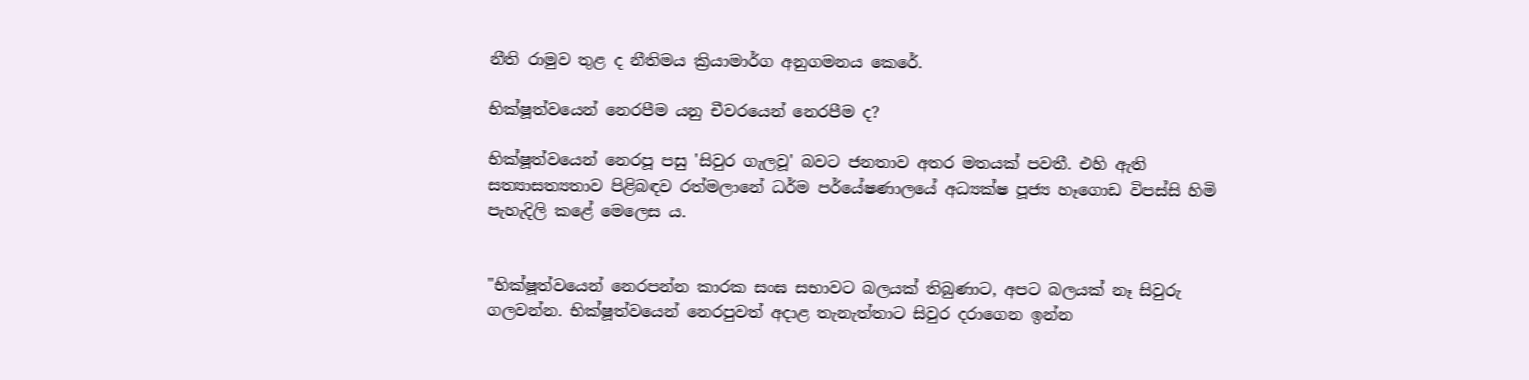නීති රාමුව තුළ ද නීතිමය ක්‍රියාමාර්ග අනුගමනය කෙරේ.

භික්ෂූත්වයෙන් නෙරපීම යනු චීවරයෙන් නෙරපීම ද?

භික්ෂූත්වයෙන් නෙරපූ පසු 'සිවුර ගැලවූ' බවට ජනතාව අතර මතයක් පවතී. එහි ඇති සත්‍යාසත්‍යතාව පිළිබඳව රත්මලානේ ධර්ම පර්යේෂණාලයේ අධ්‍යක්ෂ පූජ්‍ය හෑගොඩ විපස්සි හිමි පැහැදිලි කළේ මෙලෙස ය.


"භික්ෂූත්වයෙන් නෙරපන්න කාරක සංඝ සභාවට බලයක් තිබුණාට, අපට බලයක් නෑ සිවුරු ගලවන්න. භික්ෂූත්වයෙන් නෙරපුවත් අදාළ තැනැත්තාට සිවුර දරාගෙන ඉන්න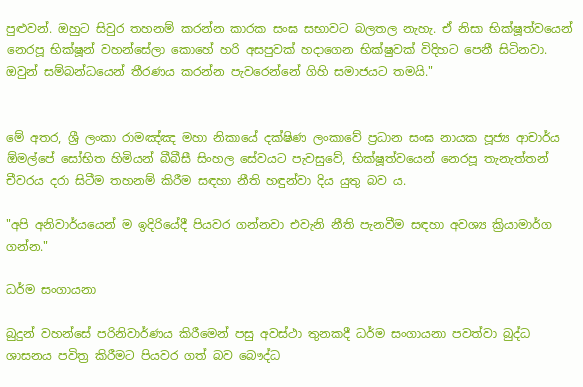පුළුවන්. ඔහුට සිවුර තහනම් කරන්න කාරක සංඝ සභාවට බලතල නැහැ. ඒ නිසා භික්ෂූත්වයෙන් නෙරපූ භික්ෂූන් වහන්සේලා කොහේ හරි අසපුවක් හදාගෙන භික්ෂුවක් විදිහට පෙනී සිටිනවා. ඔවුන් සම්බන්ධයෙන් තීරණය කරන්න පැවරෙන්නේ ගිහි සමාජයට තමයි."


මේ අතර, ශ්‍රී ලංකා රාමඤ්ඤ මහා නිකායේ දක්ෂිණ ලංකාවේ ප්‍රධාන සංඝ නායක පූජ්‍ය ආචාර්ය ඕමල්පේ සෝභිත හිමියන් බීබීසී සිංහල සේවයට පැවසුවේ, භික්ෂූත්වයෙන් නෙරපූ තැනැත්තන් චීවරය දරා සිටීම තහනම් කිරීම සඳහා නීති හඳුන්වා දිය යුතු බව ය.

"අපි අනිවාර්යයෙන් ම ඉදිරියේදී පියවර ගන්නවා එවැනි නීති පැනවීම සඳහා අවශ්‍ය ක්‍රියාමාර්ග ගන්න."

ධර්ම සංගායනා

බුදුන් වහන්සේ පරිනිවාර්ණය කිරීමෙන් පසු අවස්ථා තුනකදී ධර්ම සංගායනා පවත්වා බුද්ධ ශාසනය පවිත්‍ර කිරීමට පියවර ගත් බව බෞද්ධ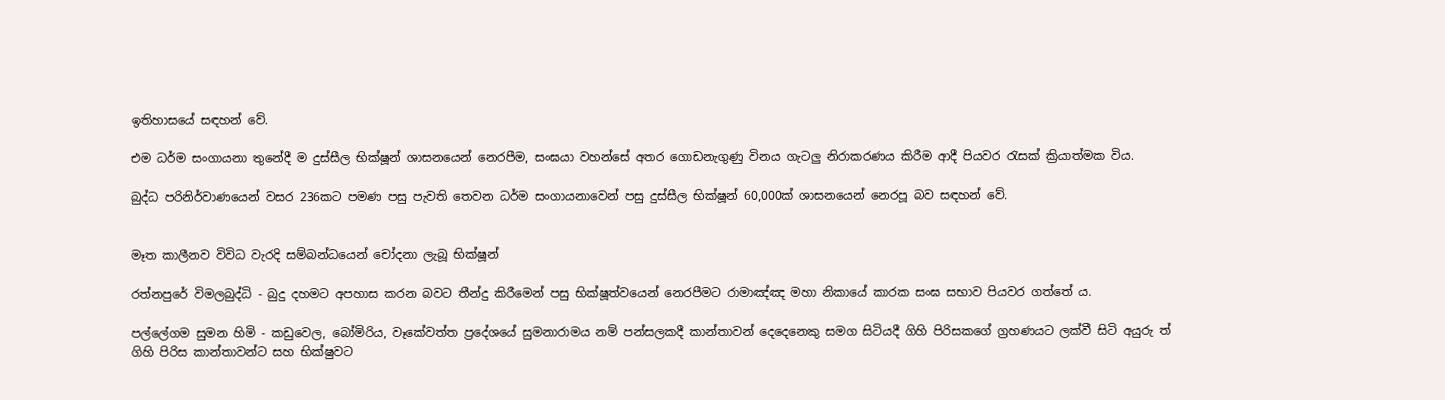ඉතිහාසයේ සඳහන් වේ.

එම ධර්ම සංගායනා තුනේදී ම දුස්සීල භික්ෂූන් ශාසනයෙන් නෙරපීම, සංඝයා වහන්සේ අතර ගොඩනැගුණු විනය ගැටලු නිරාකරණය කිරීම ආදී පියවර රැසක් ක්‍රියාත්මක විය.

බුද්ධ පරිනිර්වාණයෙන් වසර 236කට පමණ පසු පැවති තෙවන ධර්ම සංගායනාවෙන් පසු දුස්සීල භික්ෂූන් 60,000ක් ශාසනයෙන් නෙරපූ බව සඳහන් වේ.


මෑත කාලීනව විවිධ වැරදි සම්බන්ධයෙන් චෝදනා ලැබූ භික්ෂූන්

රත්නපුරේ විමලබුද්ධි - බුදු දහමට අපහාස කරන බවට තීන්දු කිරීමෙන් පසු භික්ෂූත්වයෙන් නෙරපීමට රාමාඤ්ඤ මහා නිකායේ කාරක සංඝ සභාව පියවර ගත්තේ ය.

පල්ලේගම සුමන හිමි - කඩුවෙල, බෝමිරිය, වෑකේවත්ත ප්‍රදේශයේ සුමනාරාමය නම් පන්සලකදී කාන්තාවන් දෙදෙනෙකු සමග සිටියදී ගිහි පිරිසකගේ ග්‍රහණයට ලක්වී සිටි අයුරු ත් ගිහි පිරිස කාන්තාවන්ට සහ භික්ෂුවට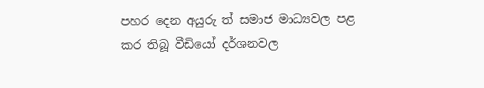පහර දෙන අයුරු ත් සමාජ මාධ්‍යවල පළ කර තිබූ වීඩියෝ දර්ශනවල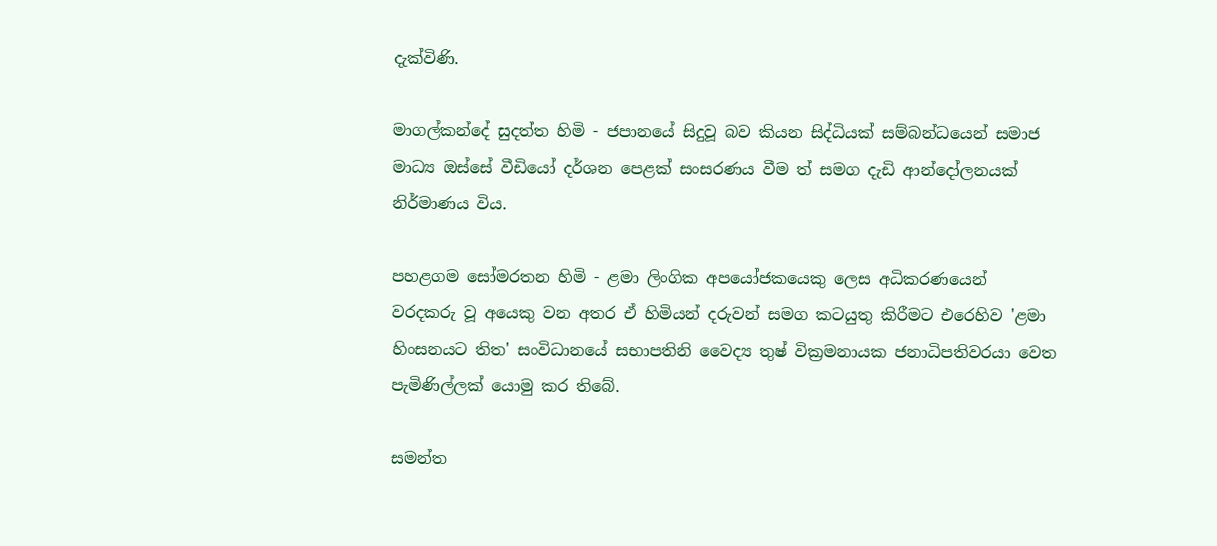දැක්විණි.

මාගල්කන්දේ සුදත්ත හිමි - ජපානයේ සිදුවූ බව කියන සිද්ධියක් සම්බන්ධයෙන් සමාජ මාධ්‍ය ඔස්සේ වීඩියෝ දර්ශන පෙළක් සංසරණය වීම ත් සමග දැඩි ආන්දෝලනයක් නිර්මාණය විය.

පහළගම සෝමරතන හිමි - ළමා ලිංගික අපයෝජකයෙකු ලෙස අධිකරණයෙන් වරදකරු වූ අයෙකු වන අතර ඒ හිමියන් දරුවන් සමග කටයුතු කිරීමට එරෙහිව 'ළමා හිංසනයට තිත' සංවිධානයේ සභාපතිනි වෛද්‍ය තුෂ් වික්‍රමනායක ජනාධිපතිවරයා වෙත පැමිණිල්ලක් යොමු කර තිබේ.

සමන්ත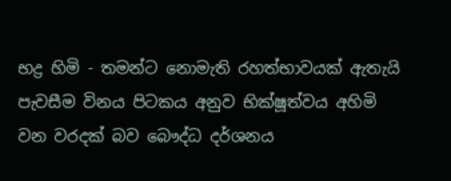භද්‍ර හිමි - තමන්ට නොමැති රහත්භාවයක් ඇතැයි පැවසීම විනය පිටකය අනුව භික්ෂූත්වය අහිමි වන වරදක් බව බෞද්ධ දර්ශනය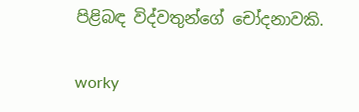පිළිබඳ විද්වතුන්ගේ චෝදනාවකි.

worky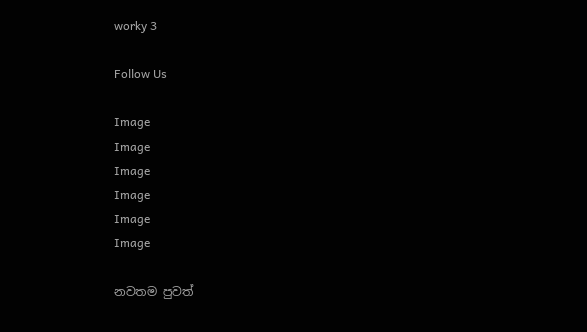worky 3

Follow Us

Image
Image
Image
Image
Image
Image

නවතම පුවත්